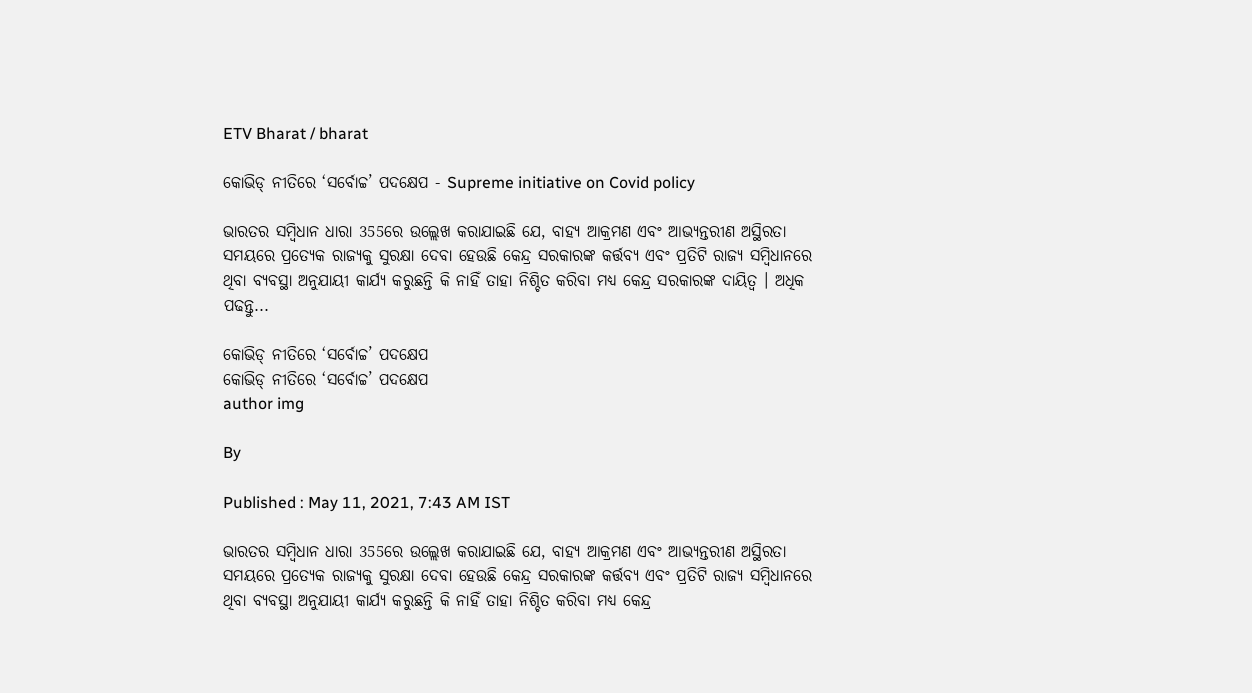ETV Bharat / bharat

କୋଭିଡ୍ ନୀତିରେ ‘ସର୍ବୋଚ୍ଚ’ ପଦକ୍ଷେପ - Supreme initiative on Covid policy

ଭାରତର ସମ୍ବିଧାନ ଧାରା 355ରେ ଉଲ୍ଲେଖ କରାଯାଇଛି ଯେ, ବାହ୍ୟ ଆକ୍ରମଣ ଏବଂ ଆଭ୍ୟନ୍ତରୀଣ ଅସ୍ଥିରତା ସମୟରେ ପ୍ରତ୍ୟେକ ରାଜ୍ୟକୁ ସୁରକ୍ଷା ଦେବା ହେଉଛି କେନ୍ଦ୍ର ସରକାରଙ୍କ କର୍ତ୍ତବ୍ୟ ଏବଂ ପ୍ରତିଟି ରାଜ୍ୟ ସମ୍ବିଧାନରେ ଥିବା ବ୍ୟବସ୍ଥା ଅନୁଯାୟୀ କାର୍ଯ୍ୟ କରୁଛନ୍ତି କି ନାହିଁ ତାହା ନିଶ୍ଚିତ କରିବା ମଧ୍ୟ କେନ୍ଦ୍ର ସରକାରଙ୍କ ଦାୟିତ୍ବ । ଅଧିକ ପଢନ୍ତୁ...

କୋଭିଡ୍ ନୀତିରେ ‘ସର୍ବୋଚ୍ଚ’ ପଦକ୍ଷେପ
କୋଭିଡ୍ ନୀତିରେ ‘ସର୍ବୋଚ୍ଚ’ ପଦକ୍ଷେପ
author img

By

Published : May 11, 2021, 7:43 AM IST

ଭାରତର ସମ୍ବିଧାନ ଧାରା 355ରେ ଉଲ୍ଲେଖ କରାଯାଇଛି ଯେ, ବାହ୍ୟ ଆକ୍ରମଣ ଏବଂ ଆଭ୍ୟନ୍ତରୀଣ ଅସ୍ଥିରତା ସମୟରେ ପ୍ରତ୍ୟେକ ରାଜ୍ୟକୁ ସୁରକ୍ଷା ଦେବା ହେଉଛି କେନ୍ଦ୍ର ସରକାରଙ୍କ କର୍ତ୍ତବ୍ୟ ଏବଂ ପ୍ରତିଟି ରାଜ୍ୟ ସମ୍ବିଧାନରେ ଥିବା ବ୍ୟବସ୍ଥା ଅନୁଯାୟୀ କାର୍ଯ୍ୟ କରୁଛନ୍ତି କି ନାହିଁ ତାହା ନିଶ୍ଚିତ କରିବା ମଧ୍ୟ କେନ୍ଦ୍ର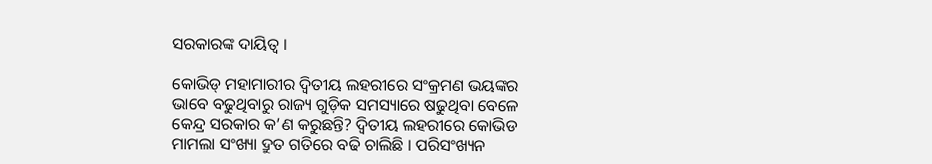ସରକାରଙ୍କ ଦାୟିତ୍ବ ।

କୋଭିଡ୍ ମହାମାରୀର ଦ୍ବିତୀୟ ଲହରୀରେ ସଂକ୍ରମଣ ଭୟଙ୍କର ଭାବେ ବଢୁଥିବାରୁ ରାଜ୍ୟ ଗୁଡ଼ିକ ସମସ୍ୟାରେ ଷଢୁଥିବା ବେଳେ କେନ୍ଦ୍ର ସରକାର କ’ଣ କରୁଛନ୍ତି? ଦ୍ବିତୀୟ ଲହରୀରେ କୋଭିଡ ମାମଲା ସଂଖ୍ୟା ଦ୍ରୁତ ଗତିରେ ବଢି ଚାଲିଛି । ପରିସଂଖ୍ୟନ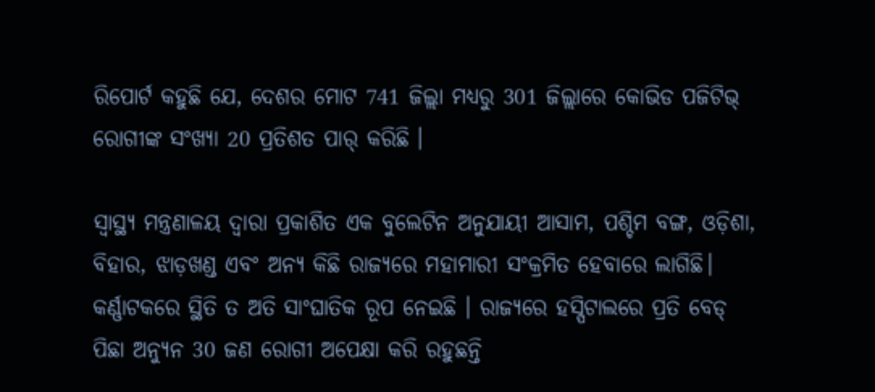ରିପୋର୍ଟ କହୁଛି ଯେ, ଦେଶର ମୋଟ 741 ଜିଲ୍ଲା ମଧ୍ୟରୁ 301 ଜିଲ୍ଲାରେ କୋଭିଡ ପଜିଟିଭ୍ ରୋଗୀଙ୍କ ସଂଖ୍ୟା 20 ପ୍ରତିଶତ ପାର୍ କରିଛି ।

ସ୍ବାସ୍ଥ୍ୟ ମନ୍ତ୍ରଣାଳୟ ଦ୍ବାରା ପ୍ରକାଶିତ ଏକ ବୁଲେଟିନ ଅନୁଯାୟୀ ଆସାମ, ପଶ୍ଚିମ ବଙ୍ଗ, ଓଡ଼ିଶା, ବିହାର, ଝାଡ଼ଖଣ୍ଡ ଏବଂ ଅନ୍ୟ କିଛି ରାଜ୍ୟରେ ମହାମାରୀ ସଂକ୍ରମିତ ହେବାରେ ଲାଗିଛି। କର୍ଣ୍ଣାଟକରେ ସ୍ଥିତି ତ ଅତି ସାଂଘାତିକ ରୂପ ନେଇଛି । ରାଜ୍ୟରେ ହସ୍ପିଟାଲରେ ପ୍ରତି ବେଡ୍ ପିଛା ଅନ୍ୟୁନ 30 ଜଣ ରୋଗୀ ଅପେକ୍ଷା କରି ରହୁଛନ୍ତି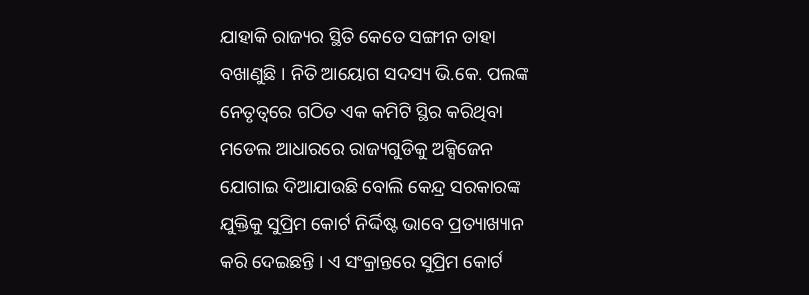ଯାହାକି ରାଜ୍ୟର ସ୍ଥିତି କେତେ ସଙ୍ଗୀନ ତାହା ବଖାଣୁଛି । ନିତି ଆୟୋଗ ସଦସ୍ୟ ଭି.କେ. ପଲଙ୍କ ନେତୃତ୍ବରେ ଗଠିତ ଏକ କମିଟି ସ୍ଥିର କରିଥିବା ମଡେଲ ଆଧାରରେ ରାଜ୍ୟଗୁଡିକୁ ଅକ୍ସିଜେନ ଯୋଗାଇ ଦିଆଯାଉଛି ବୋଲି କେନ୍ଦ୍ର ସରକାରଙ୍କ ଯୁକ୍ତିକୁ ସୁପ୍ରିମ କୋର୍ଟ ନିର୍ଦ୍ଦିଷ୍ଟ ଭାବେ ପ୍ରତ୍ୟାଖ୍ୟାନ କରି ଦେଇଛନ୍ତି । ଏ ସଂକ୍ରାନ୍ତରେ ସୁପ୍ରିମ କୋର୍ଟ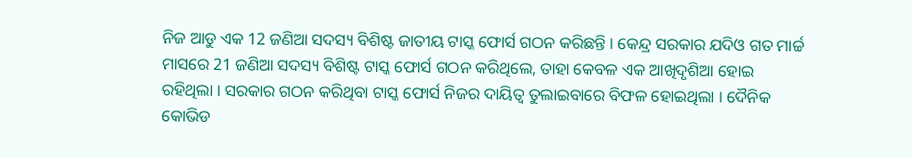ନିଜ ଆଡୁ ଏକ 12 ଜଣିଆ ସଦସ୍ୟ ବିଶିଷ୍ଟ ଜାତୀୟ ଟାସ୍କ ଫୋର୍ସ ଗଠନ କରିଛନ୍ତି । କେନ୍ଦ୍ର ସରକାର ଯଦିଓ ଗତ ମାର୍ଚ୍ଚ ମାସରେ 21 ଜଣିଆ ସଦସ୍ୟ ବିଶିଷ୍ଟ ଟାସ୍କ ଫୋର୍ସ ଗଠନ କରିଥିଲେ, ତାହା କେବଳ ଏକ ଆଖିଦୃଶିଆ ହୋଇ ରହିଥିଲା । ସରକାର ଗଠନ କରିଥିବା ଟାସ୍କ ଫୋର୍ସ ନିଜର ଦାୟିତ୍ବ ତୁଲାଇବାରେ ବିଫଳ ହୋଇଥିଲା । ଦୈନିକ କୋଭିଡ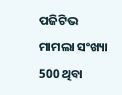ପଜିଟିଭ ମାମଲା ସଂଖ୍ୟା 500 ଥିବା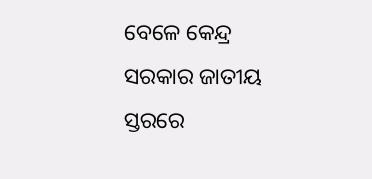ବେଳେ କେନ୍ଦ୍ର ସରକାର ଜାତୀୟ ସ୍ତରରେ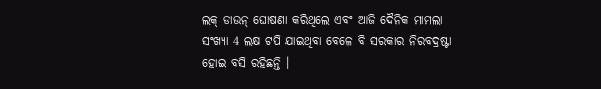ଲକ୍ ଡାଉନ୍ ଘୋଷଣା କରିଥିଲେ ଏବଂ ଆଜି ଦୈନିକ ମାମଲା ସଂଖ୍ୟା 4 ଲକ୍ଷ ଟପି ଯାଇଥିବା ବେଳେ ବି ସରକାର ନିରବଦ୍ରଷ୍ଟା ହୋଇ ବସି ରହିଛନ୍ତି ।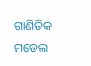ଗାଣିତିକ ମଡେଲ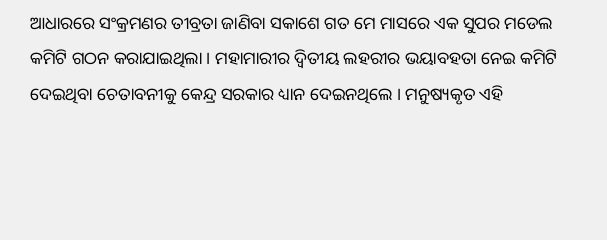ଆଧାରରେ ସଂକ୍ରମଣର ତୀବ୍ରତା ଜାଣିବା ସକାଶେ ଗତ ମେ ମାସରେ ଏକ ସୁପର ମଡେଲ କମିଟି ଗଠନ କରାଯାଇଥିଲା । ମହାମାରୀର ଦ୍ବିତୀୟ ଲହରୀର ଭୟାବହତା ନେଇ କମିଟି ଦେଇଥିବା ଚେତାବନୀକୁ କେନ୍ଦ୍ର ସରକାର ଧ୍ୟାନ ଦେଇନଥିଲେ । ମନୁଷ୍ୟକୃତ ଏହି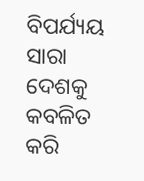ବିପର୍ଯ୍ୟୟ ସାରା ଦେଶକୁ କବଳିତ କରି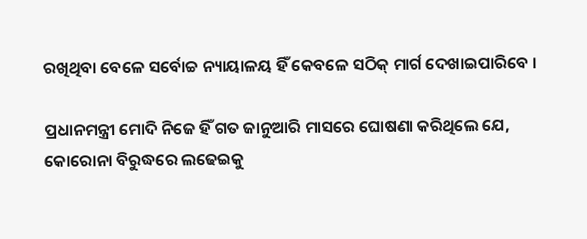ରଖିଥିବା ବେଳେ ସର୍ବୋଚ୍ଚ ନ୍ୟାୟାଳୟ ହିଁ କେବଳେ ସଠିକ୍ ମାର୍ଗ ଦେଖାଇପାରିବେ ।

ପ୍ରଧାନମନ୍ତ୍ରୀ ମୋଦି ନିଜେ ହିଁ ଗତ ଜାନୁଆରି ମାସରେ ଘୋଷଣା କରିଥିଲେ ଯେ, କୋରୋନା ବିରୁଦ୍ଧରେ ଲଢେଇକୁ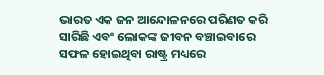ଭାରତ ଏକ ଜନ ଆନ୍ଦୋଳନରେ ପରିଣତ କରି ସାରିଛି ଏବଂ ଲୋକଙ୍କ ଜୀବନ ବଞ୍ଚାଇବାରେ ସଫଳ ହୋଇଥିବା ରାଷ୍ଟ୍ର ମଧ୍ୟରେ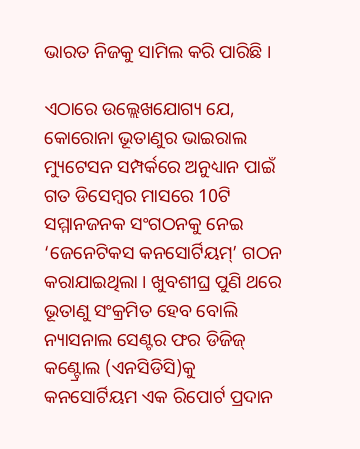ଭାରତ ନିଜକୁ ସାମିଲ କରି ପାରିଛି ।

ଏଠାରେ ଉଲ୍ଲେଖଯୋଗ୍ୟ ଯେ, କୋରୋନା ଭୂତାଣୁର ଭାଇରାଲ ମ୍ୟୁଟେସନ ସମ୍ପର୍କରେ ଅନୁଧ୍ୟାନ ପାଇଁ ଗତ ଡିସେମ୍ବର ମାସରେ 10ଟି ସମ୍ମାନଜନକ ସଂଗଠନକୁ ନେଇ ‘ଜେନେଟିକସ କନସୋର୍ଟିୟମ୍’ ଗଠନ କରାଯାଇଥିଲା । ଖୁବଶୀଘ୍ର ପୁଣି ଥରେ ଭୂତାଣୁ ସଂକ୍ରମିତ ହେବ ବୋଲି ନ୍ୟାସନାଲ ସେଣ୍ଟର ଫର ଡିଜିଜ୍ କଣ୍ଟ୍ରୋଲ (ଏନସିଡିସି)କୁ କନସୋର୍ଟିୟମ ଏକ ରିପୋର୍ଟ ପ୍ରଦାନ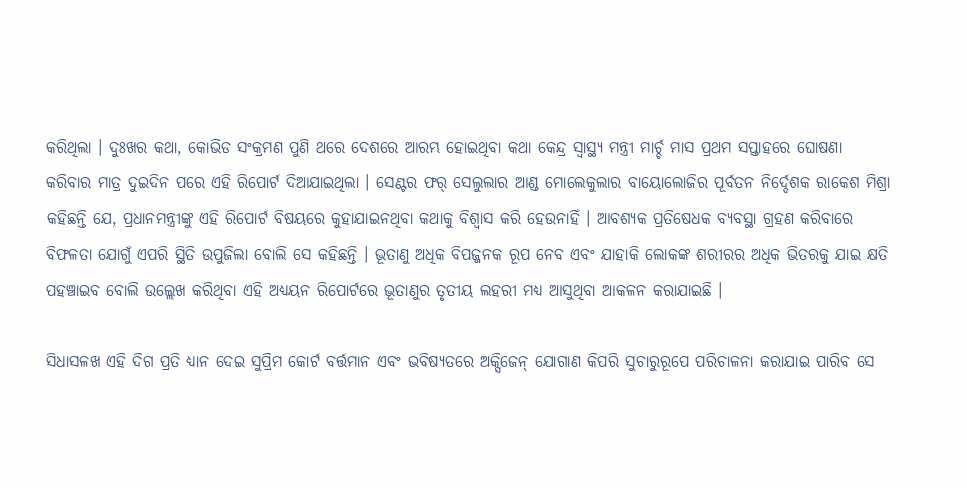କରିଥିଲା । ଦୁଃଖର କଥା, କୋଭିଡ ସଂକ୍ରମଣ ପୁଣି ଥରେ ଦେଶରେ ଆରମ୍ଭ ହୋଇଥିବା କଥା କେନ୍ଦ୍ର ସ୍ବାସ୍ଥ୍ୟ ମନ୍ତ୍ରୀ ମାର୍ଚ୍ଚ ମାସ ପ୍ରଥମ ସପ୍ତାହରେ ଘୋଷଣା କରିବାର ମାତ୍ର ଦୁଇଦିନ ପରେ ଏହି ରିପୋର୍ଟ ଦିଆଯାଇଥିଲା । ସେଣ୍ଟର ଫର୍ ସେଲୁଲାର ଆଣ୍ଡ ମୋଲେକୁଲାର ବାୟୋଲୋଜିର ପୂର୍ବତନ ନିର୍ଦ୍ଦେଶକ ରାକେଶ ମିଶ୍ରା କହିଛନ୍ତି ଯେ, ପ୍ରଧାନମନ୍ତ୍ରୀଙ୍କୁ ଏହି ରିପୋର୍ଟ ବିଷୟରେ କୁହାଯାଇନଥିବା କଥାକୁ ବିଶ୍ବାସ କରି ହେଉନାହିଁ । ଆବଶ୍ୟକ ପ୍ରତିଷେଧକ ବ୍ୟବସ୍ଥା ଗ୍ରହଣ କରିବାରେ ବିଫଳତା ଯୋଗୁଁ ଏପରି ସ୍ଥିତି ଉପୁଜିଲା ବୋଲି ସେ କହିଛନ୍ତି । ଭୂତାଣୁ ଅଧିକ ବିପଜ୍ଜନକ ରୂପ ନେବ ଏବଂ ଯାହାକି ଲୋକଙ୍କ ଶରୀରର ଅଧିକ ଭିତରକୁ ଯାଇ କ୍ଷତି ପହଞ୍ଚାଇବ ବୋଲି ଉଲ୍ଲେଖ କରିଥିବା ଏହି ଅଧ୍ୟୟନ ରିପୋର୍ଟରେ ଭୂତାଣୁର ତୃତୀୟ ଲହରୀ ମଧ୍ୟ ଆସୁଥିବା ଆକଳନ କରାଯାଇଛି ।

ସିଧାସଳଖ ଏହି ଦିଗ ପ୍ରତି ଧ୍ୟାନ ଦେଇ ସୁପ୍ରିମ କୋର୍ଟ ବର୍ତ୍ତମାନ ଏବଂ ଭବିଷ୍ୟତରେ ଅକ୍ସିଜେନ୍ ଯୋଗାଣ କିପରି ସୁଚାରୁରୂପେ ପରିଚାଳନା କରାଯାଇ ପାରିବ ସେ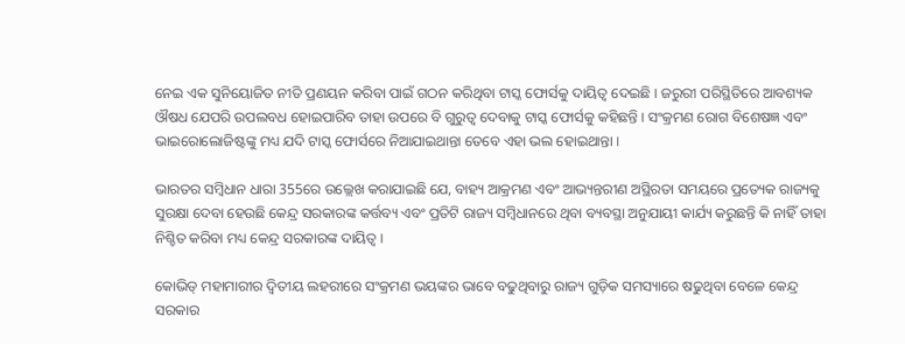ନେଇ ଏକ ସୁନିୟୋଜିତ ନୀତି ପ୍ରଣୟନ କରିବା ପାଇଁ ଗଠନ କରିଥିବା ଟାସ୍କ ଫୋର୍ସକୁ ଦାୟିତ୍ବ ଦେଇଛି । ଜରୁରୀ ପରିସ୍ଥିତିରେ ଆବଶ୍ୟକ ଔଷଧ ଯେପରି ଉପଲବଧ ହୋଇପାରିବ ତାହା ଉପରେ ବି ଗୁରୁତ୍ବ ଦେବାକୁ ଟାସ୍କ ଫୋର୍ସକୁ କହିଛନ୍ତି । ସଂକ୍ରମଣ ରୋଗ ବିଶେଷଜ୍ଞ ଏବଂ ଭାଇରୋଲୋଜିଷ୍ଟଙ୍କୁ ମଧ୍ୟ ଯଦି ଟାସ୍କ ଫୋର୍ସରେ ନିଆଯାଇଥାନ୍ତା ତେବେ ଏହା ଭଲ ହୋଇଥାନ୍ତା ।

ଭାରତର ସମ୍ବିଧାନ ଧାରା 355ରେ ଉଲ୍ଲେଖ କରାଯାଇଛି ଯେ, ବାହ୍ୟ ଆକ୍ରମଣ ଏବଂ ଆଭ୍ୟନ୍ତରୀଣ ଅସ୍ଥିରତା ସମୟରେ ପ୍ରତ୍ୟେକ ରାଜ୍ୟକୁ ସୁରକ୍ଷା ଦେବା ହେଉଛି କେନ୍ଦ୍ର ସରକାରଙ୍କ କର୍ତ୍ତବ୍ୟ ଏବଂ ପ୍ରତିଟି ରାଜ୍ୟ ସମ୍ବିଧାନରେ ଥିବା ବ୍ୟବସ୍ଥା ଅନୁଯାୟୀ କାର୍ଯ୍ୟ କରୁଛନ୍ତି କି ନାହିଁ ତାହା ନିଶ୍ଚିତ କରିବା ମଧ୍ୟ କେନ୍ଦ୍ର ସରକାରଙ୍କ ଦାୟିତ୍ବ ।

କୋଭିଡ୍ ମହାମାରୀର ଦ୍ବିତୀୟ ଲହରୀରେ ସଂକ୍ରମଣ ଭୟଙ୍କର ଭାବେ ବଢୁଥିବାରୁ ରାଜ୍ୟ ଗୁଡ଼ିକ ସମସ୍ୟାରେ ଷଢୁଥିବା ବେଳେ କେନ୍ଦ୍ର ସରକାର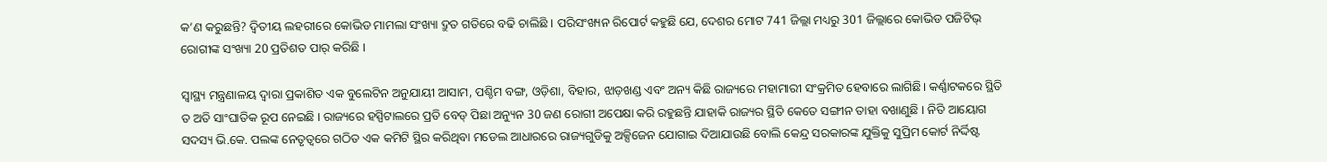କ’ଣ କରୁଛନ୍ତି? ଦ୍ବିତୀୟ ଲହରୀରେ କୋଭିଡ ମାମଲା ସଂଖ୍ୟା ଦ୍ରୁତ ଗତିରେ ବଢି ଚାଲିଛି । ପରିସଂଖ୍ୟନ ରିପୋର୍ଟ କହୁଛି ଯେ, ଦେଶର ମୋଟ 741 ଜିଲ୍ଲା ମଧ୍ୟରୁ 301 ଜିଲ୍ଲାରେ କୋଭିଡ ପଜିଟିଭ୍ ରୋଗୀଙ୍କ ସଂଖ୍ୟା 20 ପ୍ରତିଶତ ପାର୍ କରିଛି ।

ସ୍ବାସ୍ଥ୍ୟ ମନ୍ତ୍ରଣାଳୟ ଦ୍ବାରା ପ୍ରକାଶିତ ଏକ ବୁଲେଟିନ ଅନୁଯାୟୀ ଆସାମ, ପଶ୍ଚିମ ବଙ୍ଗ, ଓଡ଼ିଶା, ବିହାର, ଝାଡ଼ଖଣ୍ଡ ଏବଂ ଅନ୍ୟ କିଛି ରାଜ୍ୟରେ ମହାମାରୀ ସଂକ୍ରମିତ ହେବାରେ ଲାଗିଛି। କର୍ଣ୍ଣାଟକରେ ସ୍ଥିତି ତ ଅତି ସାଂଘାତିକ ରୂପ ନେଇଛି । ରାଜ୍ୟରେ ହସ୍ପିଟାଲରେ ପ୍ରତି ବେଡ୍ ପିଛା ଅନ୍ୟୁନ 30 ଜଣ ରୋଗୀ ଅପେକ୍ଷା କରି ରହୁଛନ୍ତି ଯାହାକି ରାଜ୍ୟର ସ୍ଥିତି କେତେ ସଙ୍ଗୀନ ତାହା ବଖାଣୁଛି । ନିତି ଆୟୋଗ ସଦସ୍ୟ ଭି.କେ. ପଲଙ୍କ ନେତୃତ୍ବରେ ଗଠିତ ଏକ କମିଟି ସ୍ଥିର କରିଥିବା ମଡେଲ ଆଧାରରେ ରାଜ୍ୟଗୁଡିକୁ ଅକ୍ସିଜେନ ଯୋଗାଇ ଦିଆଯାଉଛି ବୋଲି କେନ୍ଦ୍ର ସରକାରଙ୍କ ଯୁକ୍ତିକୁ ସୁପ୍ରିମ କୋର୍ଟ ନିର୍ଦ୍ଦିଷ୍ଟ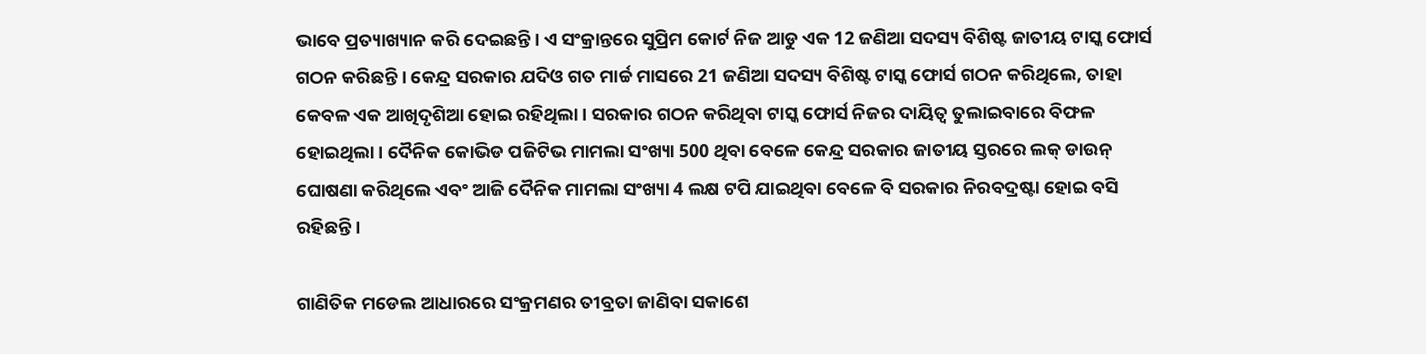ଭାବେ ପ୍ରତ୍ୟାଖ୍ୟାନ କରି ଦେଇଛନ୍ତି । ଏ ସଂକ୍ରାନ୍ତରେ ସୁପ୍ରିମ କୋର୍ଟ ନିଜ ଆଡୁ ଏକ 12 ଜଣିଆ ସଦସ୍ୟ ବିଶିଷ୍ଟ ଜାତୀୟ ଟାସ୍କ ଫୋର୍ସ ଗଠନ କରିଛନ୍ତି । କେନ୍ଦ୍ର ସରକାର ଯଦିଓ ଗତ ମାର୍ଚ୍ଚ ମାସରେ 21 ଜଣିଆ ସଦସ୍ୟ ବିଶିଷ୍ଟ ଟାସ୍କ ଫୋର୍ସ ଗଠନ କରିଥିଲେ, ତାହା କେବଳ ଏକ ଆଖିଦୃଶିଆ ହୋଇ ରହିଥିଲା । ସରକାର ଗଠନ କରିଥିବା ଟାସ୍କ ଫୋର୍ସ ନିଜର ଦାୟିତ୍ବ ତୁଲାଇବାରେ ବିଫଳ ହୋଇଥିଲା । ଦୈନିକ କୋଭିଡ ପଜିଟିଭ ମାମଲା ସଂଖ୍ୟା 500 ଥିବା ବେଳେ କେନ୍ଦ୍ର ସରକାର ଜାତୀୟ ସ୍ତରରେ ଲକ୍ ଡାଉନ୍ ଘୋଷଣା କରିଥିଲେ ଏବଂ ଆଜି ଦୈନିକ ମାମଲା ସଂଖ୍ୟା 4 ଲକ୍ଷ ଟପି ଯାଇଥିବା ବେଳେ ବି ସରକାର ନିରବଦ୍ରଷ୍ଟା ହୋଇ ବସି ରହିଛନ୍ତି ।

ଗାଣିତିକ ମଡେଲ ଆଧାରରେ ସଂକ୍ରମଣର ତୀବ୍ରତା ଜାଣିବା ସକାଶେ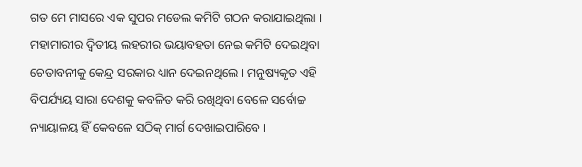ଗତ ମେ ମାସରେ ଏକ ସୁପର ମଡେଲ କମିଟି ଗଠନ କରାଯାଇଥିଲା । ମହାମାରୀର ଦ୍ବିତୀୟ ଲହରୀର ଭୟାବହତା ନେଇ କମିଟି ଦେଇଥିବା ଚେତାବନୀକୁ କେନ୍ଦ୍ର ସରକାର ଧ୍ୟାନ ଦେଇନଥିଲେ । ମନୁଷ୍ୟକୃତ ଏହି ବିପର୍ଯ୍ୟୟ ସାରା ଦେଶକୁ କବଳିତ କରି ରଖିଥିବା ବେଳେ ସର୍ବୋଚ୍ଚ ନ୍ୟାୟାଳୟ ହିଁ କେବଳେ ସଠିକ୍ ମାର୍ଗ ଦେଖାଇପାରିବେ ।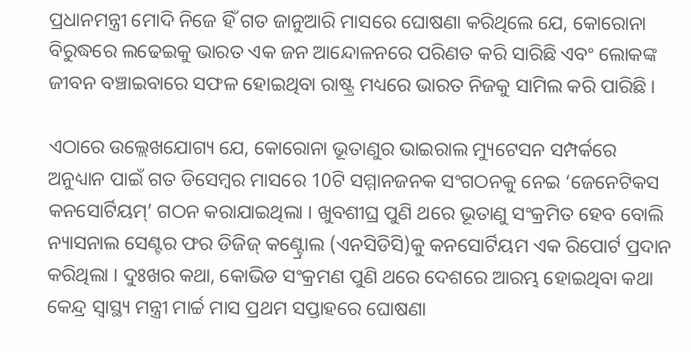ପ୍ରଧାନମନ୍ତ୍ରୀ ମୋଦି ନିଜେ ହିଁ ଗତ ଜାନୁଆରି ମାସରେ ଘୋଷଣା କରିଥିଲେ ଯେ, କୋରୋନା ବିରୁଦ୍ଧରେ ଲଢେଇକୁ ଭାରତ ଏକ ଜନ ଆନ୍ଦୋଳନରେ ପରିଣତ କରି ସାରିଛି ଏବଂ ଲୋକଙ୍କ ଜୀବନ ବଞ୍ଚାଇବାରେ ସଫଳ ହୋଇଥିବା ରାଷ୍ଟ୍ର ମଧ୍ୟରେ ଭାରତ ନିଜକୁ ସାମିଲ କରି ପାରିଛି ।

ଏଠାରେ ଉଲ୍ଲେଖଯୋଗ୍ୟ ଯେ, କୋରୋନା ଭୂତାଣୁର ଭାଇରାଲ ମ୍ୟୁଟେସନ ସମ୍ପର୍କରେ ଅନୁଧ୍ୟାନ ପାଇଁ ଗତ ଡିସେମ୍ବର ମାସରେ 10ଟି ସମ୍ମାନଜନକ ସଂଗଠନକୁ ନେଇ ‘ଜେନେଟିକସ କନସୋର୍ଟିୟମ୍’ ଗଠନ କରାଯାଇଥିଲା । ଖୁବଶୀଘ୍ର ପୁଣି ଥରେ ଭୂତାଣୁ ସଂକ୍ରମିତ ହେବ ବୋଲି ନ୍ୟାସନାଲ ସେଣ୍ଟର ଫର ଡିଜିଜ୍ କଣ୍ଟ୍ରୋଲ (ଏନସିଡିସି)କୁ କନସୋର୍ଟିୟମ ଏକ ରିପୋର୍ଟ ପ୍ରଦାନ କରିଥିଲା । ଦୁଃଖର କଥା, କୋଭିଡ ସଂକ୍ରମଣ ପୁଣି ଥରେ ଦେଶରେ ଆରମ୍ଭ ହୋଇଥିବା କଥା କେନ୍ଦ୍ର ସ୍ବାସ୍ଥ୍ୟ ମନ୍ତ୍ରୀ ମାର୍ଚ୍ଚ ମାସ ପ୍ରଥମ ସପ୍ତାହରେ ଘୋଷଣା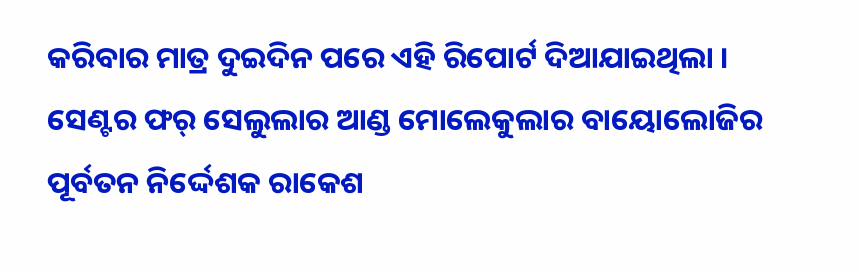କରିବାର ମାତ୍ର ଦୁଇଦିନ ପରେ ଏହି ରିପୋର୍ଟ ଦିଆଯାଇଥିଲା । ସେଣ୍ଟର ଫର୍ ସେଲୁଲାର ଆଣ୍ଡ ମୋଲେକୁଲାର ବାୟୋଲୋଜିର ପୂର୍ବତନ ନିର୍ଦ୍ଦେଶକ ରାକେଶ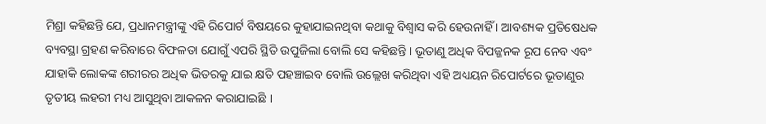ମିଶ୍ରା କହିଛନ୍ତି ଯେ, ପ୍ରଧାନମନ୍ତ୍ରୀଙ୍କୁ ଏହି ରିପୋର୍ଟ ବିଷୟରେ କୁହାଯାଇନଥିବା କଥାକୁ ବିଶ୍ବାସ କରି ହେଉନାହିଁ । ଆବଶ୍ୟକ ପ୍ରତିଷେଧକ ବ୍ୟବସ୍ଥା ଗ୍ରହଣ କରିବାରେ ବିଫଳତା ଯୋଗୁଁ ଏପରି ସ୍ଥିତି ଉପୁଜିଲା ବୋଲି ସେ କହିଛନ୍ତି । ଭୂତାଣୁ ଅଧିକ ବିପଜ୍ଜନକ ରୂପ ନେବ ଏବଂ ଯାହାକି ଲୋକଙ୍କ ଶରୀରର ଅଧିକ ଭିତରକୁ ଯାଇ କ୍ଷତି ପହଞ୍ଚାଇବ ବୋଲି ଉଲ୍ଲେଖ କରିଥିବା ଏହି ଅଧ୍ୟୟନ ରିପୋର୍ଟରେ ଭୂତାଣୁର ତୃତୀୟ ଲହରୀ ମଧ୍ୟ ଆସୁଥିବା ଆକଳନ କରାଯାଇଛି ।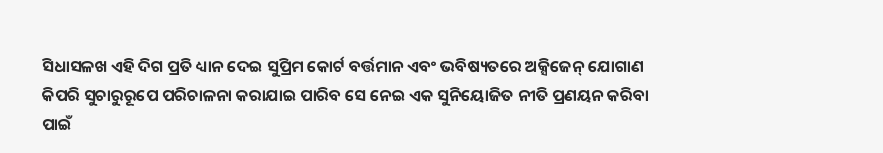ସିଧାସଳଖ ଏହି ଦିଗ ପ୍ରତି ଧ୍ୟାନ ଦେଇ ସୁପ୍ରିମ କୋର୍ଟ ବର୍ତ୍ତମାନ ଏବଂ ଭବିଷ୍ୟତରେ ଅକ୍ସିଜେନ୍ ଯୋଗାଣ କିପରି ସୁଚାରୁରୂପେ ପରିଚାଳନା କରାଯାଇ ପାରିବ ସେ ନେଇ ଏକ ସୁନିୟୋଜିତ ନୀତି ପ୍ରଣୟନ କରିବା ପାଇଁ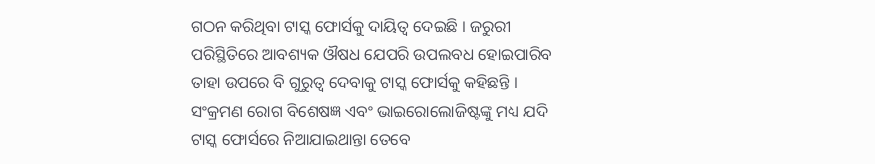ଗଠନ କରିଥିବା ଟାସ୍କ ଫୋର୍ସକୁ ଦାୟିତ୍ବ ଦେଇଛି । ଜରୁରୀ ପରିସ୍ଥିତିରେ ଆବଶ୍ୟକ ଔଷଧ ଯେପରି ଉପଲବଧ ହୋଇପାରିବ ତାହା ଉପରେ ବି ଗୁରୁତ୍ବ ଦେବାକୁ ଟାସ୍କ ଫୋର୍ସକୁ କହିଛନ୍ତି । ସଂକ୍ରମଣ ରୋଗ ବିଶେଷଜ୍ଞ ଏବଂ ଭାଇରୋଲୋଜିଷ୍ଟଙ୍କୁ ମଧ୍ୟ ଯଦି ଟାସ୍କ ଫୋର୍ସରେ ନିଆଯାଇଥାନ୍ତା ତେବେ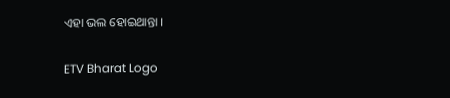ଏହା ଭଲ ହୋଇଥାନ୍ତା ।

ETV Bharat Logo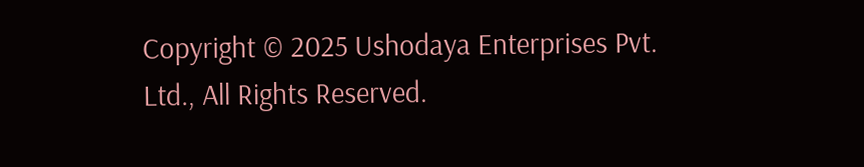Copyright © 2025 Ushodaya Enterprises Pvt. Ltd., All Rights Reserved.